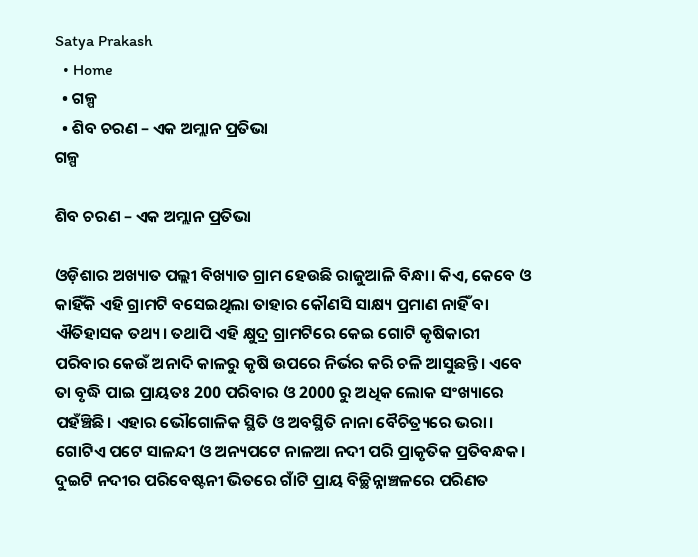Satya Prakash
  • Home
  • ଗଳ୍ପ
  • ଶିବ ଚରଣ – ଏକ ଅମ୍ଲାନ ପ୍ରତିଭା
ଗଳ୍ପ

ଶିବ ଚରଣ – ଏକ ଅମ୍ଲାନ ପ୍ରତିଭା

ଓଡ଼ିଶାର ଅଖ୍ୟାତ ପଲ୍ଲୀ ବିଖ୍ୟାତ ଗ୍ରାମ ହେଉଛି ରାଜୁଆଳି ବିନ୍ଧା। କିଏ, କେବେ ଓ କାହିଁକି ଏହି ଗ୍ରାମଟି ବସେଇଥିଲା ତାହାର କୌଣସି ସାକ୍ଷ୍ୟ ପ୍ରମାଣ ନାହିଁ ବା ଐତିହାସକ ତଥ୍ୟ। ତଥାପି ଏହି କ୍ଷୁଦ୍ର ଗ୍ରାମଟିରେ କେଇ ଗୋଟି କୃଷିକାରୀ ପରିବାର କେଉଁ ଅନାଦି କାଳରୁ କୃଷି ଉପରେ ନିର୍ଭର କରି ଚଳି ଆସୁଛନ୍ତି। ଏବେ ତା ବୃଦ୍ଧି ପାଇ ପ୍ରାୟତଃ 200 ପରିବାର ଓ 2000 ରୁ ଅଧିକ ଲୋକ ସଂଖ୍ୟାରେ ପହଁଞ୍ଚିଛି। ଏହାର ଭୌଗୋଳିକ ସ୍ଥିତି ଓ ଅବସ୍ଥିତି ନାନା ବୈଚିତ୍ର୍ୟରେ ଭରା। ଗୋଟିଏ ପଟେ ସାଳନ୍ଦୀ ଓ ଅନ୍ୟପଟେ ନାଳଆ ନଦୀ ପରି ପ୍ରାକୃତିକ ପ୍ରତିବନ୍ଧକ। ଦୁଇଟି ନଦୀର ପରିବେଷ୍ଟନୀ ଭିତରେ ଗାଁଟି ପ୍ରାୟ ବିଚ୍ଛିନ୍ନାଞ୍ଚଳରେ ପରିଣତ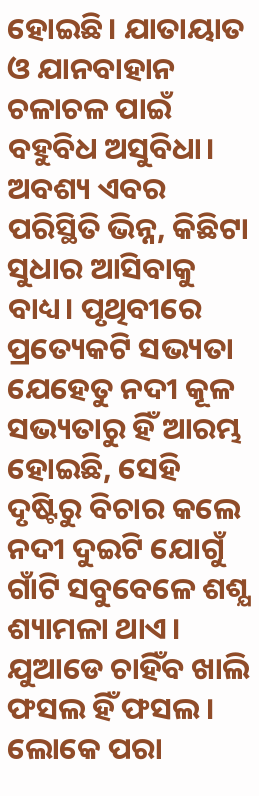ହୋଇଛି। ଯାତାୟାତ ଓ ଯାନବାହାନ ଚଳାଚଳ ପାଇଁ ବହୁବିଧ ଅସୁବିଧା। ଅବଶ୍ୟ ଏବର ପରିସ୍ଥିତି ଭିନ୍ନ, କିଛିଟା ସୁଧାର ଆସିବାକୁ ବାଧ୍ୟ। ପୃଥିବୀରେ ପ୍ରତ୍ୟେକଟି ସଭ୍ୟତା ଯେହେତୁ ନଦୀ କୂଳ ସଭ୍ୟତାରୁ ହିଁ ଆରମ୍ଭ ହୋଇଛି, ସେହି ଦୃଷ୍ଟିରୁ ବିଚାର କଲେ ନଦୀ ଦୁଇଟି ଯୋଗୁଁ ଗାଁଟି ସବୁବେଳେ ଶଶ୍ଯ ଶ୍ୟାମଳା ଥାଏ। ଯୁଆଡେ ଚାହିଁବ ଖାଲି ଫସଲ ହିଁ ଫସଲ। ଲୋକେ ପରା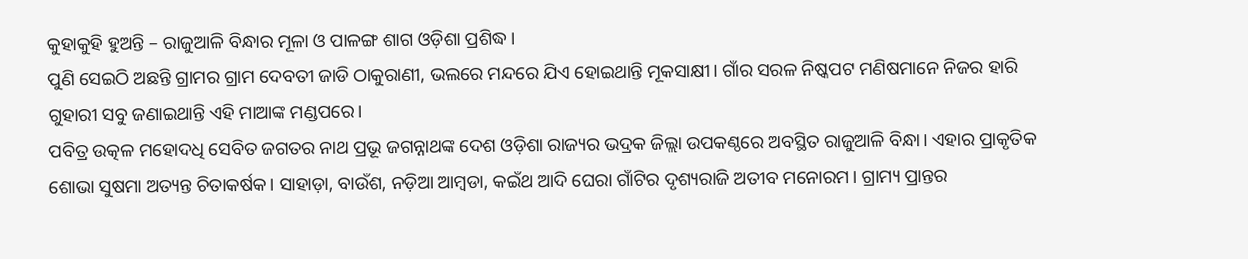କୁହାକୁହି ହୁଅନ୍ତି – ରାଜୁଆଳି ବିନ୍ଧାର ମୂଳା ଓ ପାଳଙ୍ଗ ଶାଗ ଓଡ଼ିଶା ପ୍ରଶିଦ୍ଧ।
ପୁଣି ସେଇଠି ଅଛନ୍ତି ଗ୍ରାମର ଗ୍ରାମ ଦେବତୀ ଜାଡି ଠାକୁରାଣୀ, ଭଲରେ ମନ୍ଦରେ ଯିଏ ହୋଇଥାନ୍ତି ମୂକସାକ୍ଷୀ। ଗାଁର ସରଳ ନିଷ୍କପଟ ମଣିଷମାନେ ନିଜର ହାରି ଗୁହାରୀ ସବୁ ଜଣାଇଥାନ୍ତି ଏହି ମାଆଙ୍କ ମଣ୍ଡପରେ।
ପବିତ୍ର ଉତ୍କଳ ମହୋଦଧି ସେବିତ ଜଗତର ନାଥ ପ୍ରଭୂ ଜଗନ୍ନାଥଙ୍କ ଦେଶ ଓଡ଼ିଶା ରାଜ୍ୟର ଭଦ୍ରକ ଜିଲ୍ଲା ଉପକଣ୍ଠରେ ଅବସ୍ଥିତ ରାଜୁଆଳି ବିନ୍ଧା। ଏହାର ପ୍ରାକୃତିକ ଶୋଭା ସୁଷମା ଅତ୍ୟନ୍ତ ଚିତାକର୍ଷକ। ସାହାଡ଼ା, ବାଉଁଶ, ନଡ଼ିଆ ଆମ୍ବଡା, କଇଁଥ ଆଦି ଘେରା ଗାଁଟିର ଦୃଶ୍ୟରାଜି ଅତୀବ ମନୋରମ। ଗ୍ରାମ୍ୟ ପ୍ରାନ୍ତର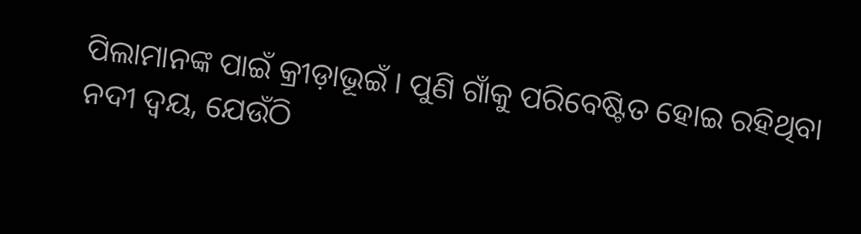ପିଲାମାନଙ୍କ ପାଇଁ କ୍ରୀଡ଼ାଭୂଇଁ । ପୁଣି ଗାଁକୁ ପରିବେଷ୍ଟିତ ହୋଇ ରହିଥିବା ନଦୀ ଦ୍ୱୟ, ଯେଉଁଠି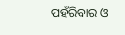ପହଁରିବାର ଓ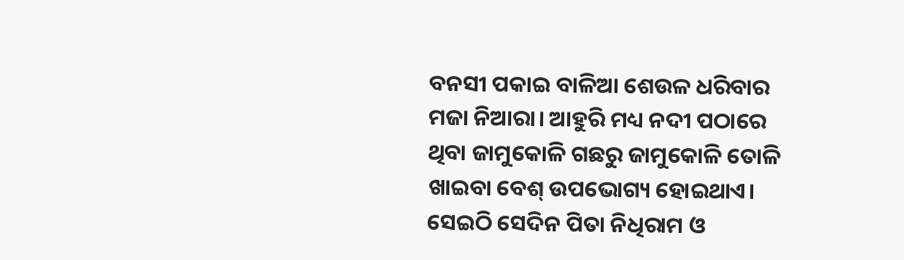ବନସୀ ପକାଇ ବାଳିଆ ଶେଉଳ ଧରିବାର ମଜା ନିଆରା। ଆହୁରି ମଧ୍ୟ ନଦୀ ପଠାରେ ଥିବା ଜାମୁକୋଳି ଗଛରୁ ଜାମୁକୋଳି ତୋଳି ଖାଇବା ବେଶ୍ ଉପଭୋଗ୍ୟ ହୋଇଥାଏ।
ସେଇଠି ସେଦିନ ପିତା ନିଧିରାମ ଓ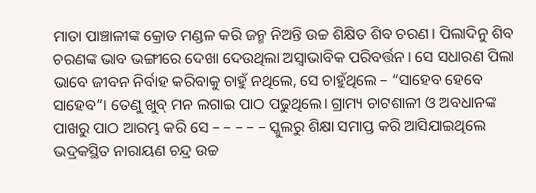ମାତା ପାଞ୍ଚାଳୀଙ୍କ କ୍ରୋଡ ମଣ୍ଡଳ କରି ଜନ୍ମ ନିଅନ୍ତି ଉଚ୍ଚ ଶିକ୍ଷିତ ଶିବ ଚରଣ। ପିଲାଦିନୁ ଶିବ ଚରଣଙ୍କ ଭାବ ଭଙ୍ଗୀରେ ଦେଖା ଦେଉଥିଲା ଅସ୍ୱାଭାବିକ ପରିବର୍ତ୍ତନ। ସେ ସଧାରଣ ପିଲା ଭାବେ ଜୀବନ ନିର୍ବାହ କରିବାକୁ ଚାହୁଁ ନଥିଲେ, ସେ ଚାହୁଁଥିଲେ – “ସାହେବ ହେବେ ସାହେବ”। ତେଣୁ ଖୁବ୍ ମନ ଲଗାଇ ପାଠ ପଢୁଥିଲେ। ଗ୍ରାମ୍ୟ ଚାଟଶାଳୀ ଓ ଅବଧାନଙ୍କ ପାଖରୁ ପାଠ ଆରମ୍ଭ କରି ସେ – – – – – ସ୍କୁଲରୁ ଶିକ୍ଷା ସମାପ୍ତ କରି ଆସିଯାଇଥିଲେ ଭଦ୍ରକସ୍ଥିତ ନାରାୟଣ ଚନ୍ଦ୍ର ଉଚ୍ଚ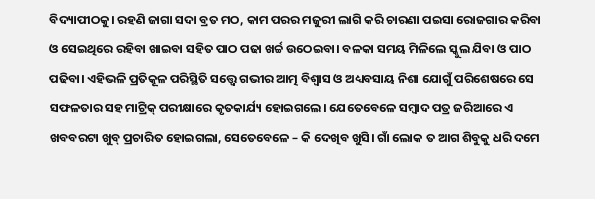ବିଦ୍ୟାପୀଠକୁ। ରହଣି ଜାଗା ସଦା ବ୍ରତ ମଠ, କାମ ପରର ମଜୁରୀ ଲାଗି କରି ଚାରଣା ପଇସା ରୋଜଗାର କରିବା ଓ ସେଇଥିରେ ରହିବା ଖାଇବା ସହିତ ପାଠ ପଢା ଖର୍ଚ୍ଚ ଉଠେଇବା। ବଳକା ସମୟ ମିଳିଲେ ସ୍କୁଲ ଯିବା ଓ ପାଠ ପଢିବା। ଏହିଭଳି ପ୍ରତିକୂଳ ପରିସ୍ଥିତି ସତ୍ତ୍ୱେ ଗଭୀର ଆତ୍ମ ବିଶ୍ବାସ ଓ ଅଧ୍ୟବସାୟ ନିଶା ଯୋଗୁଁ ପରିଶେଷରେ ସେ ସଫଳତାର ସହ ମାଟ୍ରିକ୍ ପରୀକ୍ଷାରେ କୃତକାର୍ଯ୍ୟ ହୋଇଗଲେ। ଯେତେବେଳେ ସମ୍ବାଦ ପତ୍ର ଜରିଆରେ ଏ ଖବବରଟା ଖୁବ୍ ପ୍ରଚାରିତ ହୋଇଗଲା, ସେତେବେଳେ – କି ଦେଖିବ ଖୁସି। ଗାଁ ଲୋକ ତ ଆଗ ଶିବୁକୁ ଧରି ଦମେ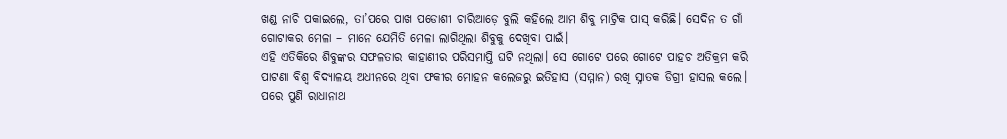ଖଣ୍ଡ ନାଚି ପକାଇଲେ, ତା’ପରେ ପାଖ ପଡୋଶୀ ଚାରିଆଡ଼େ ବୁଲି କହିଲେ ଆମ ଶିବୁ ମାଟ୍ରିକ ପାସ୍ କରିଛି। ସେଦିନ ତ ଗାଁ ଗୋଟାକର ମେଳା – ମାନେ ଯେମିତି ମେଳା ଲାଗିଥିଲା ଶିବୁକୁ ଦେଖିବା ପାଇଁ।
ଏହି ଏତିକିରେ ଶିବୁଙ୍କର ସଫଳତାର କାହାଣୀର ପରିସମାପ୍ତି ଘଟି ନଥିଲା। ସେ ଗୋଟେ ପରେ ଗୋଟେ ପାହଚ ଅତିକ୍ରମ କରି ପାଟଣା ବିଶ୍ଵ ବିଦ୍ୟାଳୟ ଅଧୀନରେ ଥିବା ଫକୀର ମୋହନ କଲେଜରୁ ଇତିହାସ (ସମ୍ମାନ) ରଖି ସ୍ନାତକ ଡିଗ୍ରୀ ହାସଲ କଲେ। ପରେ ପୁଣି ରାଧାନାଥ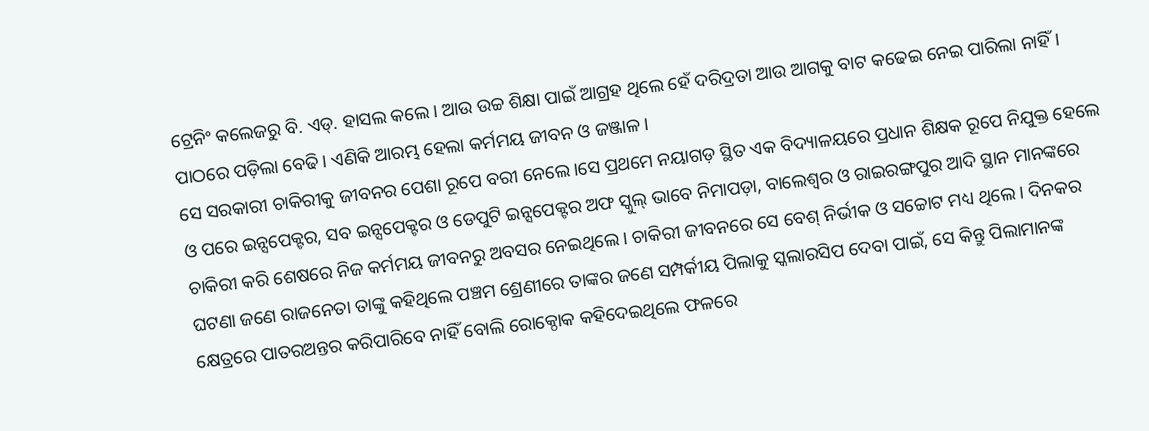ଟ୍ରେନିଂ କଲେଜରୁ ବି. ଏଡ୍. ହାସଲ କଲେ। ଆଉ ଉଚ୍ଚ ଶିକ୍ଷା ପାଇଁ ଆଗ୍ରହ ଥିଲେ ହେଁ ଦରିଦ୍ରତା ଆଉ ଆଗକୁ ବାଟ କଢେଇ ନେଇ ପାରିଲା ନାହିଁ। ପାଠରେ ପଡ଼ିଲା ବେଢି। ଏଣିକି ଆରମ୍ଭ ହେଲା କର୍ମମୟ ଜୀବନ ଓ ଜଞ୍ଜାଳ।
ସେ ସରକାରୀ ଚାକିରୀକୁ ଜୀବନର ପେଶା ରୂପେ ବରୀ ନେଲେ।ସେ ପ୍ରଥମେ ନୟାଗଡ଼ ସ୍ଥିତ ଏକ ବିଦ୍ୟାଳୟରେ ପ୍ରଧାନ ଶିକ୍ଷକ ରୂପେ ନିଯୁକ୍ତ ହେଲେ ଓ ପରେ ଇନ୍ସପେକ୍ଟର, ସବ ଇନ୍ସପେକ୍ଟର ଓ ଡେପୁଟି ଇନ୍ସପେକ୍ଟର ଅଫ ସ୍କୁଲ୍ ଭାବେ ନିମାପଡ଼ା, ବାଲେଶ୍ଵର ଓ ରାଇରଙ୍ଗପୁର ଆଦି ସ୍ଥାନ ମାନଙ୍କରେ ଚାକିରୀ କରି ଶେଷରେ ନିଜ କର୍ମମୟ ଜୀବନରୁ ଅବସର ନେଇଥିଲେ। ଚାକିରୀ ଜୀବନରେ ସେ ବେଶ୍ ନିର୍ଭୀକ ଓ ସଚ୍ଚୋଟ ମଧ୍ୟ ଥିଲେ। ଦିନକର ଘଟଣା ଜଣେ ରାଜନେତା ତାଙ୍କୁ କହିଥିଲେ ପଞ୍ଚମ ଶ୍ରେଣୀରେ ତାଙ୍କର ଜଣେ ସମ୍ପର୍କୀୟ ପିଲାକୁ ସ୍କଲାରସିପ ଦେବା ପାଇଁ, ସେ କିନ୍ତୁ ପିଲାମାନଙ୍କ କ୍ଷେତ୍ରରେ ପାତରଅନ୍ତର କରିପାରିବେ ନାହିଁ ବୋଲି ରୋକ୍ଠୋକ କହିଦେଇଥିଲେ ଫଳରେ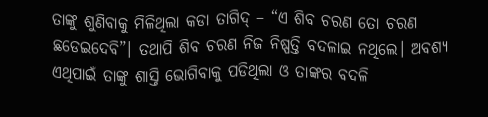ତାଙ୍କୁ ଶୁଣିବାକୁ ମିଳିଥିଲା କଡା ତାଗିଦ୍ – “ଏ ଶିବ ଚରଣ ତୋ ଚରଣ ଛଡେଇଦେବି”। ତଥାପି ଶିବ ଚରଣ ନିଜ ନିଷ୍ପତ୍ତି ବଦଳାଇ ନଥିଲେ। ଅବଶ୍ଯ ଏଥିପାଇଁ ତାଙ୍କୁ ଶାସ୍ତି ଭୋଗିବାକୁ ପଡିଥିଲା ଓ ତାଙ୍କର ବଦଳି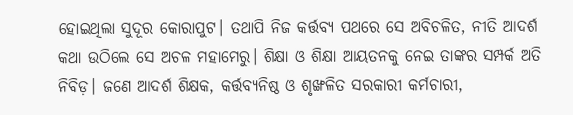ହୋଇଥିଲା ସୁଦୂର କୋରାପୁଟ। ତଥାପି ନିଜ କର୍ତ୍ତବ୍ୟ ପଥରେ ସେ ଅବିଚଳିତ, ନୀତି ଆଦର୍ଶ କଥା ଉଠିଲେ ସେ ଅଚଳ ମହାମେରୁ। ଶିକ୍ଷା ଓ ଶିକ୍ଷା ଆୟତନକୁ ନେଇ ତାଙ୍କର ସମ୍ପର୍କ ଅତି ନିବିଡ଼। ଜଣେ ଆଦର୍ଶ ଶିକ୍ଷକ, କର୍ତ୍ତବ୍ୟନିଷ୍ଠ ଓ ଶୃଙ୍ଖଳିତ ସରକାରୀ କର୍ମଚାରୀ,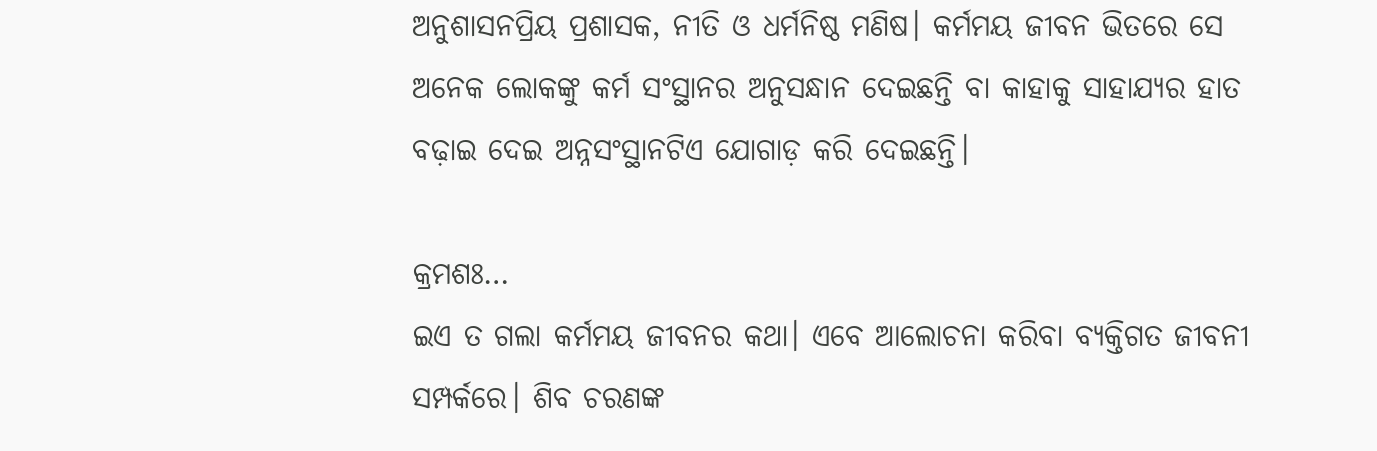ଅନୁଶାସନପ୍ରିୟ ପ୍ରଶାସକ, ନୀତି ଓ ଧର୍ମନିଷ୍ଠ ମଣିଷ। କର୍ମମୟ ଜୀବନ ଭିତରେ ସେ ଅନେକ ଲୋକଙ୍କୁ କର୍ମ ସଂସ୍ଥାନର ଅନୁସନ୍ଧାନ ଦେଇଛନ୍ତି ବା କାହାକୁ ସାହାଯ୍ୟର ହାତ ବଢ଼ାଇ ଦେଇ ଅନ୍ନସଂସ୍ଥାନଟିଏ ଯୋଗାଡ଼ କରି ଦେଇଛନ୍ତି।

କ୍ରମଶଃ…
ଇଏ ତ ଗଲା କର୍ମମୟ ଜୀବନର କଥା। ଏବେ ଆଲୋଚନା କରିବା ବ୍ୟକ୍ତିଗତ ଜୀବନୀ ସମ୍ପର୍କରେ। ଶିବ ଚରଣଙ୍କ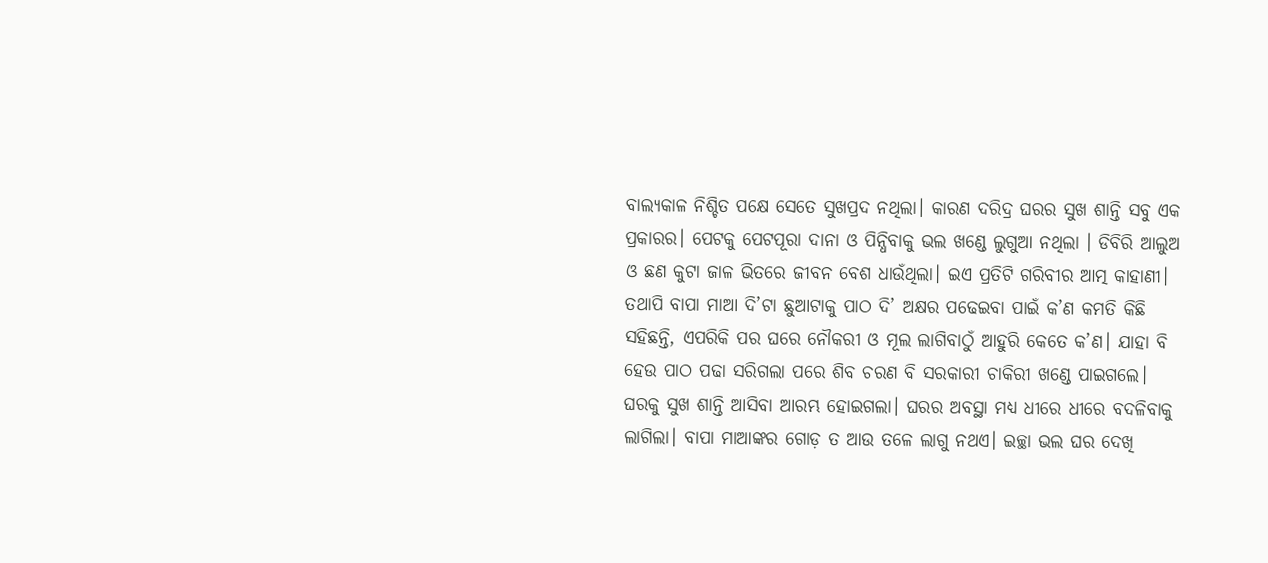ବାଲ୍ୟକାଳ ନିଶ୍ଚିତ ପକ୍ଷେ ସେତେ ସୁଖପ୍ରଦ ନଥିଲା। କାରଣ ଦରିଦ୍ର ଘରର ସୁଖ ଶାନ୍ତି ସବୁ ଏକ ପ୍ରକାରର। ପେଟକୁ ପେଟପୂରା ଦାନା ଓ ପିନ୍ଧିବାକୁ ଭଲ ଖଣ୍ଡେ ଲୁଗୁଆ ନଥିଲା । ଡିବିରି ଆଲୁଅ ଓ ଛଣ କୁଟା ଜାଳ ଭିତରେ ଜୀବନ ବେଶ ଧାଉଁଥିଲା। ଇଏ ପ୍ରତିଟି ଗରିବୀର ଆତ୍ମ କାହାଣୀ। ତଥାପି ବାପା ମାଆ ଦି’ଟା ଛୁଆଟାକୁ ପାଠ ଦି’ ଅକ୍ଷର ପଢେଇବା ପାଇଁ କ’ଣ କମତି କିଛି ସହିଛନ୍ତି, ଏପରିକି ପର ଘରେ ନୌକରୀ ଓ ମୂଲ ଲାଗିବାଠୁଁ ଆହୁରି କେତେ କ’ଣ। ଯାହା ବି ହେଉ ପାଠ ପଢା ସରିଗଲା ପରେ ଶିବ ଚରଣ ବି ସରକାରୀ ଚାକିରୀ ଖଣ୍ଡେ ପାଇଗଲେ। ଘରକୁ ସୁଖ ଶାନ୍ତି ଆସିବା ଆରମ୍ଭ ହୋଇଗଲା। ଘରର ଅବସ୍ଥା ମଧ୍ୟ ଧୀରେ ଧୀରେ ବଦଳିବାକୁ ଲାଗିଲା। ବାପା ମାଆଙ୍କର ଗୋଡ଼ ତ ଆଉ ତଳେ ଲାଗୁ ନଥଏ। ଇଚ୍ଛା ଭଲ ଘର ଦେଖି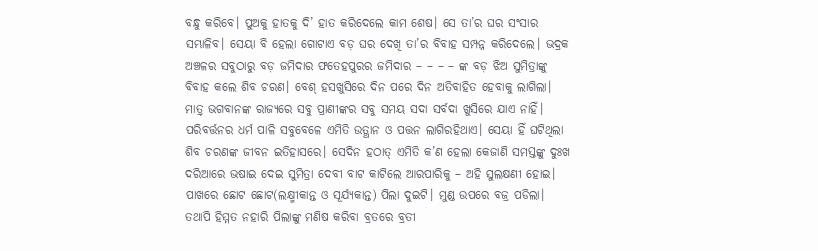ବନ୍ଧୁ କରିବେ। ପୁଅକୁ ହାତକୁ ଦି’ ହାତ କରିଦେଲେ କାମ ଶେଷ। ସେ ତା’ର ଘର ସଂସାର ସମ୍ଭାଳିବ। ସେୟା ବି ହେଲା ଗୋଟାଏ ବଡ଼ ଘର ଦେଖି ତା’ର ବିବାହ ସମ୍ପନ୍ନ କରିଦେଲେ। ଭଦ୍ରକ ଅଞ୍ଚଳର ସବୁଠାରୁ ବଡ଼ ଜମିଦାର ଫତେହପୁରର ଜମିଦାର – – – – ଙ୍କ ବଡ଼ ଝିଅ ସୁମିତ୍ରାଙ୍କୁ ବିବାହ କଲେ ଶିବ ଚରଣ। ବେଶ୍ ହସଖୁସିରେ ଦିନ ପରେ ଦିନ ଅତିବାହିତ ହେବାକୁ ଲାଗିଲା। ମାତ୍ର୍ ଭଗବାନଙ୍କ ରାଜ୍ୟରେ ସବୁ ପ୍ରାଣୀଙ୍କର ସବୁ ସମୟ ସଦା ସର୍ବଦା ଖୁସିରେ ଯାଏ ନାହିଁ। ପରିବର୍ତ୍ତନର ଧର୍ମ ପାଳି ସବୁବେଳେ ଏମିତି ଉତ୍ଥାନ ଓ ପତ୍ତନ ଲାଗିରହିଥାଏ। ସେୟା ହିଁ ଘଟିଥିଲା ଶିବ ଚରଣଙ୍କ ଜୀବନ ଇତିହାସରେ। ସେଦିନ ହଠାତ୍ ଏମିତି କ’ଣ ହେଲା କେଜାଣି ସମସ୍ତଙ୍କୁ ଦୁଃଖ ଦରିଆରେ ଭଷାଇ ଦେଇ ସୁମିତ୍ରା ଦେବୀ ବାଟ କାଟିଲେ ଆରପାରିକୁ – ଅହି ସୁଲକ୍ଷଣୀ ହୋଇ।
ପାଖରେ ଛୋଟ ଛୋଟ(ଲକ୍ଷ୍ମୀକାନ୍ତ ଓ ସୂର୍ଯ୍ୟକାନ୍ତ) ପିଲା ଦୁଇଟି। ମୁଣ୍ଡ ଉପରେ ବଜ୍ର ପଡିଲା। ତଥାପି ହିମ୍ମତ ନହାରି ପିଲାଙ୍କୁ ମଣିଷ କରିବା ବ୍ରତରେ ବ୍ରତୀ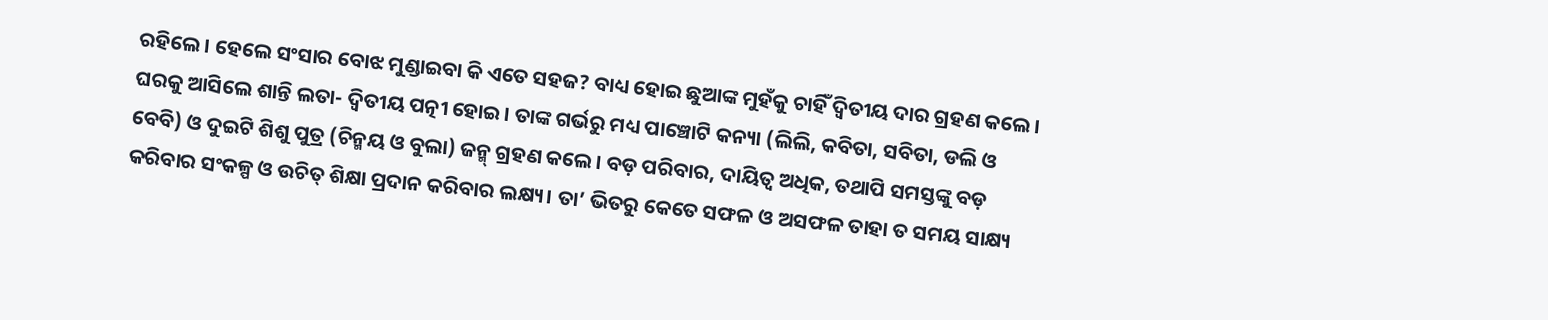ରହିଲେ। ହେଲେ ସଂସାର ବୋଝ ମୁଣ୍ଡାଇବା କି ଏତେ ସହଜ? ବାଧ୍ୟ ହୋଇ ଛୁଆଙ୍କ ମୁହଁକୁ ଚାହିଁ ଦ୍ଵିତୀୟ ଦାର ଗ୍ରହଣ କଲେ। ଘରକୁ ଆସିଲେ ଶାନ୍ତି ଲତା- ଦ୍ଵିତୀୟ ପତ୍ନୀ ହୋଇ। ତାଙ୍କ ଗର୍ଭରୁ ମଧ୍ୟ ପାଞ୍ଚୋଟି କନ୍ୟା (ଲିଲି, କବିତା, ସବିତା, ଡଲି ଓ ବେବି) ଓ ଦୁଇଟି ଶିଶୁ ପୁତ୍ର (ଚିନ୍ମୟ ଓ ବୁଲା) ଜନ୍ମ୍ ଗ୍ରହଣ କଲେ। ବଡ଼ ପରିବାର, ଦାୟିତ୍ଵ ଅଧିକ, ତଥାପି ସମସ୍ତଙ୍କୁ ବଡ଼ କରିବାର ସଂକଳ୍ପ ଓ ଉଚିତ୍ ଶିକ୍ଷା ପ୍ରଦାନ କରିବାର ଲକ୍ଷ୍ୟ। ତା’ ଭିତରୁ କେତେ ସଫଳ ଓ ଅସଫଳ ତାହା ତ ସମୟ ସାକ୍ଷ୍ୟ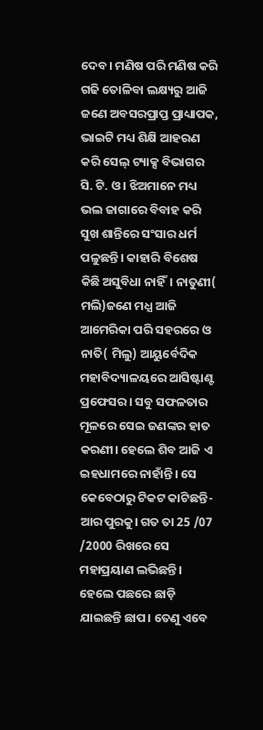ଦେବ। ମଣିଷ ପରି ମଣିଷ କରି ଗଢି ତୋଳିବା ଲକ୍ଷ୍ୟରୁ ଆଜି ଜଣେ ଅବସରପ୍ରାପ୍ତ ପ୍ରାଧ୍ୟାପକ, ଭାଇଟି ମଧ୍ୟ ଶିକ୍ଷି ଆହରଣ କରି ସେଲ୍ ଟ୍ୟାକ୍ସ ବିଭାଗର ସି. ଟି. ଓ। ଝିଅମାନେ ମଧ୍ୟ ଭଲ ଜାଗାରେ ବିବାହ କରି ସୁଖ ଶାନ୍ତିରେ ସଂସାର ଧର୍ମ ପଳୁଛନ୍ତି। କାହାରି ବିଶେଷ କିଛି ଅସୁବିଧା ନାହିଁ। ନାତୁଣୀ( ମଲି)ଜଣେ ମଧ୍ଯ ଆଜି ଆମେରିକା ପରି ସହରରେ ଓ ନାତି( ମିଲୁ) ଆୟୁର୍ବେଦିକ ମହାବିଦ୍ୟାଳୟରେ ଆସିଷ୍ଟାଣ୍ଟ ପ୍ରଫେସର। ସବୁ ସଫଳତାର ମୂଳରେ ସେଇ ଜଣଙ୍କର ହାତ କରଣୀ। ହେଲେ ଶିବ ଆଜି ଏ ଇହଧାମରେ ନାହାଁନ୍ତି। ସେ କେବେଠାରୁ ଟିକଟ କାଟିଛନ୍ତି- ଆର ପୁରକୁ। ଗତ ତା 25 /07 /2000 ରିଖରେ ସେ ମହାପ୍ରୟାଣ ଲଭିଛନ୍ତି। ହେଲେ ପଛରେ ଛାଡ଼ି ଯାଇଛନ୍ତି ଛାପ। ତେଣୁ ଏବେ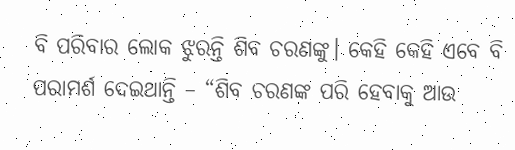ବି ପରିବାର ଲୋକ ଝୁରନ୍ତି ଶିବ ଚରଣଙ୍କୁ। କେହି କେହି ଏବେ ବି ପରାମର୍ଶ ଦେଇଥାନ୍ତି – “ଶିବ ଚରଣଙ୍କ ପରି ହେବାକୁ ଆଉ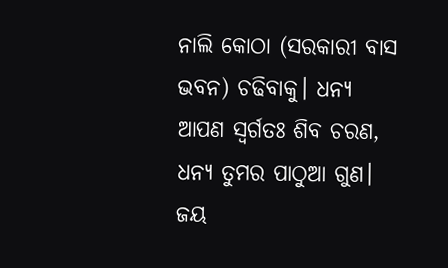ନାଲି କୋଠା (ସରକାରୀ ବାସ ଭବନ) ଚଢିବାକୁ। ଧନ୍ଯ ଆପଣ ସ୍ଵର୍ଗତଃ ଶିବ ଚରଣ, ଧନ୍ଯ ତୁମର ପାଠୁଆ ଗୁଣ।
ଜୟ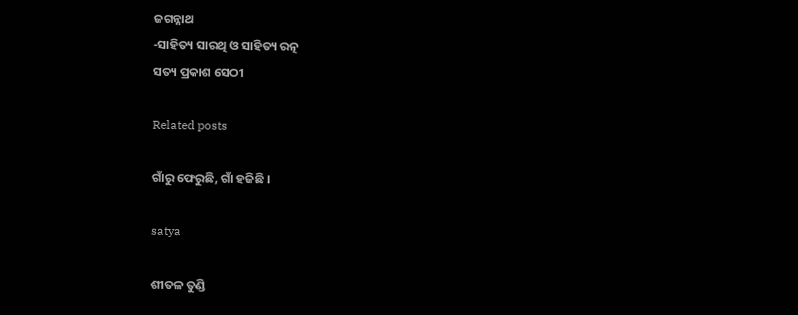ଜଗନ୍ନାଥ
-ସାହିତ୍ୟ ସାରଥି ଓ ସାହିତ୍ୟ ରତ୍ନ
ସତ୍ୟ ପ୍ରକାଶ ସେଠୀ

Related posts

ଗାଁରୁ ଫେରୁଛି, ଗାଁ ହଜିଛି ।

satya

ଶୀତଳ ତୁଣ୍ଡି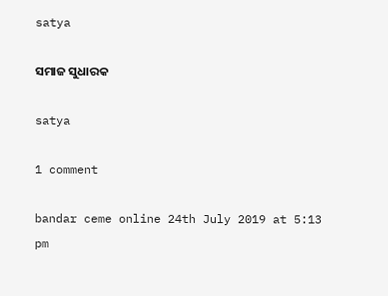satya

ସମାଜ ସୁଧାରକ

satya

1 comment

bandar ceme online 24th July 2019 at 5:13 pm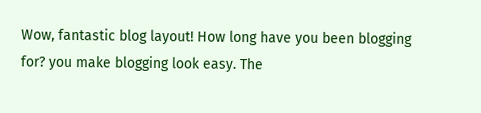Wow, fantastic blog layout! How long have you been blogging
for? you make blogging look easy. The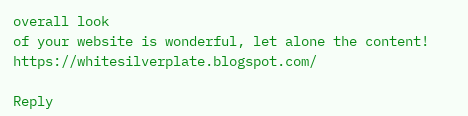overall look
of your website is wonderful, let alone the content! https://whitesilverplate.blogspot.com/

Reply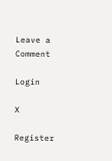Leave a Comment

Login

X

Register